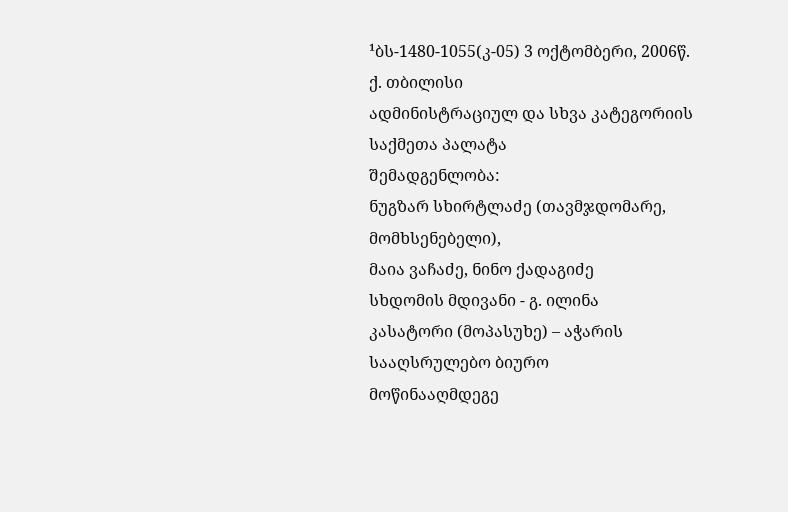¹ბს-1480-1055(კ-05) 3 ოქტომბერი, 2006წ.
ქ. თბილისი
ადმინისტრაციულ და სხვა კატეგორიის საქმეთა პალატა
შემადგენლობა:
ნუგზარ სხირტლაძე (თავმჯდომარე, მომხსენებელი),
მაია ვაჩაძე, ნინო ქადაგიძე
სხდომის მდივანი - გ. ილინა
კასატორი (მოპასუხე) – აჭარის სააღსრულებო ბიურო
მოწინააღმდეგე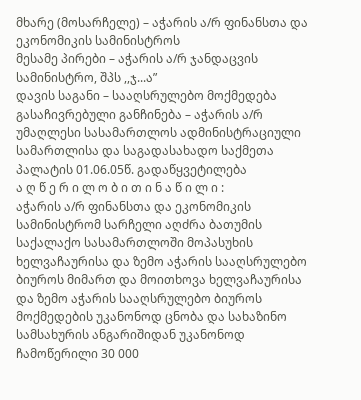მხარე (მოსარჩელე) – აჭარის ა/რ ფინანსთა და ეკონომიკის სამინისტროს
მესამე პირები – აჭარის ა/რ ჯანდაცვის სამინისტრო, შპს ,,ჯ...ა”
დავის საგანი – სააღსრულებო მოქმედება
გასაჩივრებული განჩინება – აჭარის ა/რ უმაღლესი სასამართლოს ადმინისტრაციული სამართლისა და საგადასახადო საქმეთა პალატის 01.06.05წ. გადაწყვეტილება
ა ღ წ ე რ ი ლ ო ბ ი თ ი ნ ა წ ი ლ ი :
აჭარის ა/რ ფინანსთა და ეკონომიკის სამინისტრომ სარჩელი აღძრა ბათუმის საქალაქო სასამართლოში მოპასუხის ხელვაჩაურისა და ზემო აჭარის სააღსრულებო ბიუროს მიმართ და მოითხოვა ხელვაჩაურისა და ზემო აჭარის სააღსრულებო ბიუროს მოქმედების უკანონოდ ცნობა და სახაზინო სამსახურის ანგარიშიდან უკანონოდ ჩამოწერილი 30 000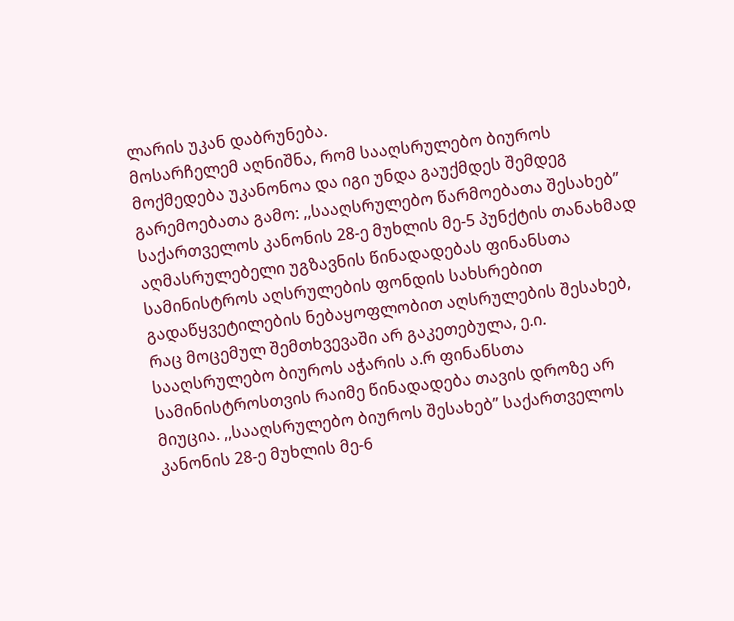ლარის უკან დაბრუნება.
მოსარჩელემ აღნიშნა, რომ სააღსრულებო ბიუროს მოქმედება უკანონოა და იგი უნდა გაუქმდეს შემდეგ გარემოებათა გამო: ,,სააღსრულებო წარმოებათა შესახებ” საქართველოს კანონის 28-ე მუხლის მე-5 პუნქტის თანახმად აღმასრულებელი უგზავნის წინადადებას ფინანსთა სამინისტროს აღსრულების ფონდის სახსრებით გადაწყვეტილების ნებაყოფლობით აღსრულების შესახებ, რაც მოცემულ შემთხვევაში არ გაკეთებულა, ე.ი. სააღსრულებო ბიუროს აჭარის ა.რ ფინანსთა სამინისტროსთვის რაიმე წინადადება თავის დროზე არ მიუცია. ,,სააღსრულებო ბიუროს შესახებ” საქართველოს კანონის 28-ე მუხლის მე-6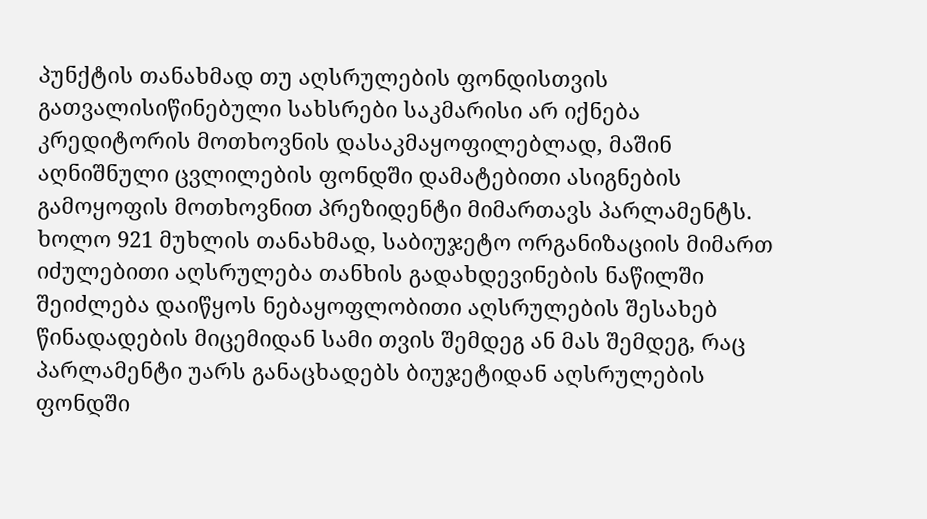პუნქტის თანახმად თუ აღსრულების ფონდისთვის გათვალისიწინებული სახსრები საკმარისი არ იქნება კრედიტორის მოთხოვნის დასაკმაყოფილებლად, მაშინ აღნიშნული ცვლილების ფონდში დამატებითი ასიგნების გამოყოფის მოთხოვნით პრეზიდენტი მიმართავს პარლამენტს. ხოლო 921 მუხლის თანახმად, საბიუჯეტო ორგანიზაციის მიმართ იძულებითი აღსრულება თანხის გადახდევინების ნაწილში შეიძლება დაიწყოს ნებაყოფლობითი აღსრულების შესახებ წინადადების მიცემიდან სამი თვის შემდეგ ან მას შემდეგ, რაც პარლამენტი უარს განაცხადებს ბიუჯეტიდან აღსრულების ფონდში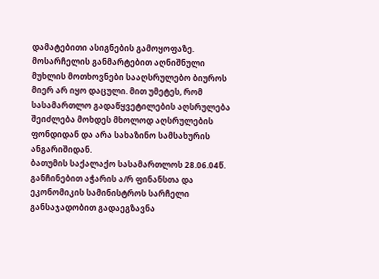დამატებითი ასიგნების გამოყოფაზე. მოსარჩელის განმარტებით აღნიშნული მუხლის მოთხოვნები სააღსრულებო ბიუროს მიერ არ იყო დაცული. მით უმეტეს, რომ სასამართლო გადაწყვეტილების აღსრულება შეიძლება მოხდეს მხოლოდ აღსრულების ფონდიდან და არა სახაზინო სამსახურის ანგარიშიდან.
ბათუმის საქალაქო სასამართლოს 28.06.04წ. განჩინებით აჭარის ა/რ ფინანსთა და ეკონომიკის სამინისტროს სარჩელი განსაჯადობით გადაეგზავნა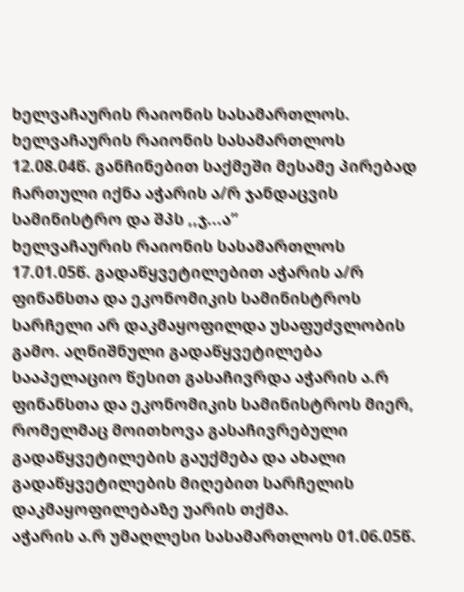ხელვაჩაურის რაიონის სასამართლოს.
ხელვაჩაურის რაიონის სასამართლოს 12.08.04წ. განჩინებით საქმეში მესამე პირებად ჩართული იქნა აჭარის ა/რ ჯანდაცვის სამინისტრო და შპს ,,ჯ...ა”
ხელვაჩაურის რაიონის სასამართლოს 17.01.05წ. გადაწყვეტილებით აჭარის ა/რ ფინანსთა და ეკონომიკის სამინისტროს სარჩელი არ დაკმაყოფილდა უსაფუძვლობის გამო. აღნიშნული გადაწყვეტილება სააპელაციო წესით გასაჩივრდა აჭარის ა.რ ფინანსთა და ეკონომიკის სამინისტროს მიერ, რომელმაც მოითხოვა გასაჩივრებული გადაწყვეტილების გაუქმება და ახალი გადაწყვეტილების მიღებით სარჩელის დაკმაყოფილებაზე უარის თქმა.
აჭარის ა.რ უმაღლესი სასამართლოს 01.06.05წ.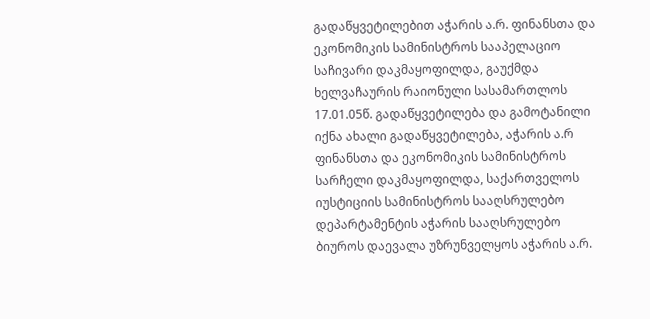გადაწყვეტილებით აჭარის ა.რ. ფინანსთა და ეკონომიკის სამინისტროს სააპელაციო საჩივარი დაკმაყოფილდა, გაუქმდა ხელვაჩაურის რაიონული სასამართლოს 17.01.05წ. გადაწყვეტილება და გამოტანილი იქნა ახალი გადაწყვეტილება, აჭარის ა.რ ფინანსთა და ეკონომიკის სამინისტროს სარჩელი დაკმაყოფილდა, საქართველოს იუსტიციის სამინისტროს სააღსრულებო დეპარტამენტის აჭარის სააღსრულებო ბიუროს დაევალა უზრუნველყოს აჭარის ა.რ.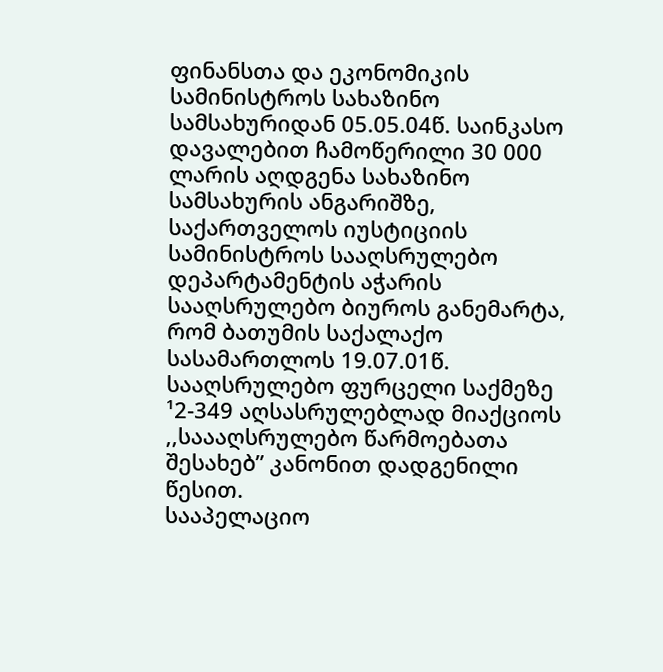ფინანსთა და ეკონომიკის სამინისტროს სახაზინო სამსახურიდან 05.05.04წ. საინკასო დავალებით ჩამოწერილი 30 000 ლარის აღდგენა სახაზინო სამსახურის ანგარიშზე, საქართველოს იუსტიციის სამინისტროს სააღსრულებო დეპარტამენტის აჭარის სააღსრულებო ბიუროს განემარტა, რომ ბათუმის საქალაქო სასამართლოს 19.07.01წ. სააღსრულებო ფურცელი საქმეზე ¹2-349 აღსასრულებლად მიაქციოს ,,საააღსრულებო წარმოებათა შესახებ” კანონით დადგენილი წესით.
სააპელაციო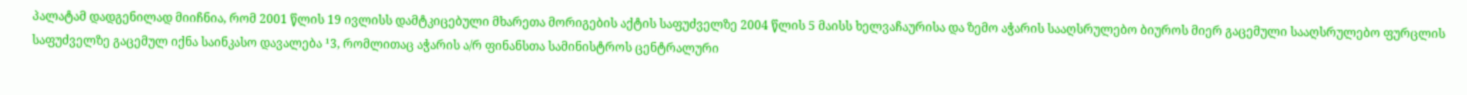პალატამ დადგენილად მიიჩნია, რომ 2001 წლის 19 ივლისს დამტკიცებული მხარეთა მორიგების აქტის საფუძველზე 2004 წლის 5 მაისს ხელვაჩაურისა და ზემო აჭარის სააღსრულებო ბიუროს მიერ გაცემული სააღსრულებო ფურცლის საფუძველზე გაცემულ იქნა საინკასო დავალება ¹3, რომლითაც აჭარის ა/რ ფინანსთა სამინისტროს ცენტრალური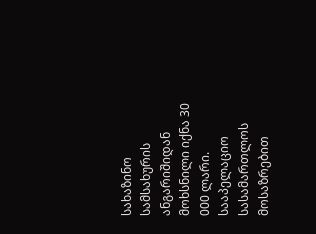სახაზინო სამსახურის ანგარიშიდან მოხსნილი იქნა 30 000 ლარი. სააპელაციო სასამართლოს მოსაზრებით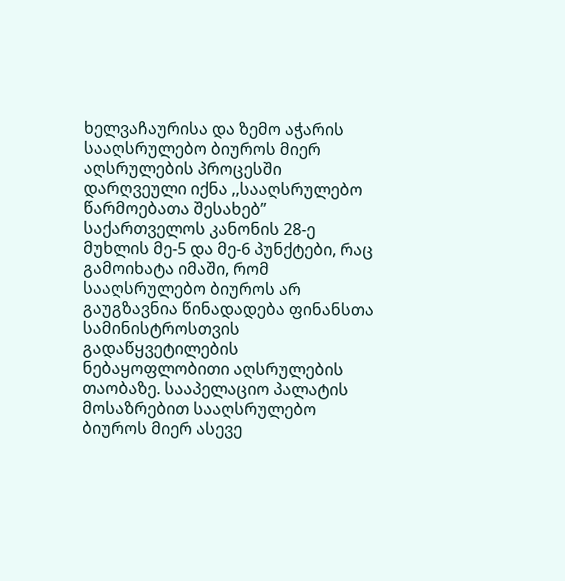ხელვაჩაურისა და ზემო აჭარის სააღსრულებო ბიუროს მიერ აღსრულების პროცესში დარღვეული იქნა ,,სააღსრულებო წარმოებათა შესახებ” საქართველოს კანონის 28-ე მუხლის მე-5 და მე-6 პუნქტები, რაც გამოიხატა იმაში, რომ სააღსრულებო ბიუროს არ გაუგზავნია წინადადება ფინანსთა სამინისტროსთვის გადაწყვეტილების ნებაყოფლობითი აღსრულების თაობაზე. სააპელაციო პალატის მოსაზრებით სააღსრულებო ბიუროს მიერ ასევე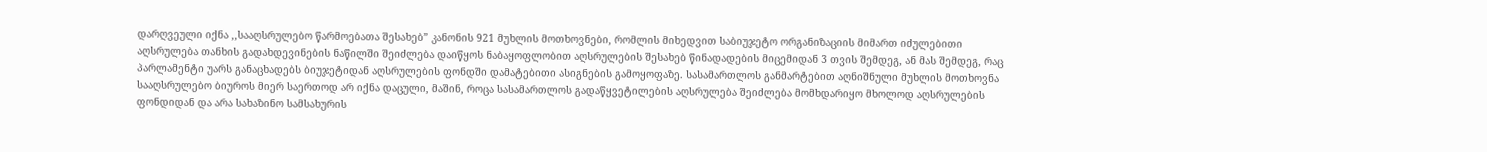დარღვეული იქნა ,,სააღსრულებო წარმოებათა შესახებ” კანონის 921 მუხლის მოთხოვნები, რომლის მიხედვით საბიუჯეტო ორგანიზაციის მიმართ იძულებითი აღსრულება თანხის გადახდევინების ნაწილში შეიძლება დაიწყოს ნაბაყოფლობით აღსრულების შესახებ წინადადების მიცემიდან 3 თვის შემდეგ, ან მას შემდეგ, რაც პარლამენტი უარს განაცხადებს ბიუჯეტიდან აღსრულების ფონდში დამატებითი ასიგნების გამოყოფაზე. სასამართლოს განმარტებით აღნიშნული მუხლის მოთხოვნა სააღსრულებო ბიუროს მიერ საერთოდ არ იქნა დაცული, მაშინ, როცა სასამართლოს გადაწყვეტილების აღსრულება შეიძლება მომხდარიყო მხოლოდ აღსრულების ფონდიდან და არა სახაზინო სამსახურის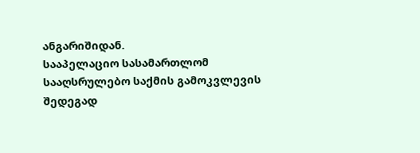ანგარიშიდან.
სააპელაციო სასამართლომ სააღსრულებო საქმის გამოკვლევის შედეგად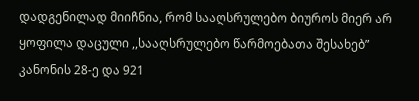დადგენილად მიიჩნია, რომ სააღსრულებო ბიუროს მიერ არ ყოფილა დაცული ,,სააღსრულებო წარმოებათა შესახებ” კანონის 28-ე და 921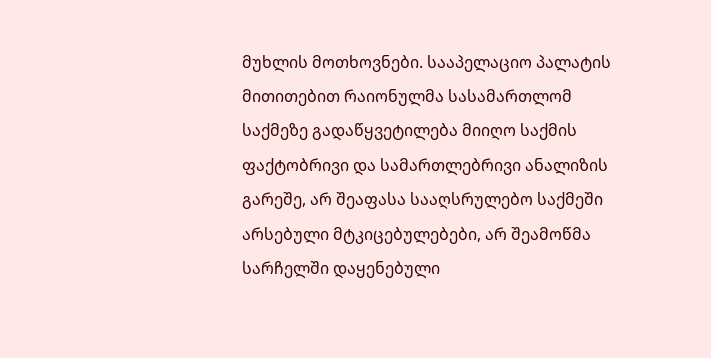მუხლის მოთხოვნები. სააპელაციო პალატის მითითებით რაიონულმა სასამართლომ საქმეზე გადაწყვეტილება მიიღო საქმის ფაქტობრივი და სამართლებრივი ანალიზის გარეშე, არ შეაფასა სააღსრულებო საქმეში არსებული მტკიცებულებები, არ შეამოწმა სარჩელში დაყენებული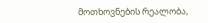მოთხოვნების რეალობა,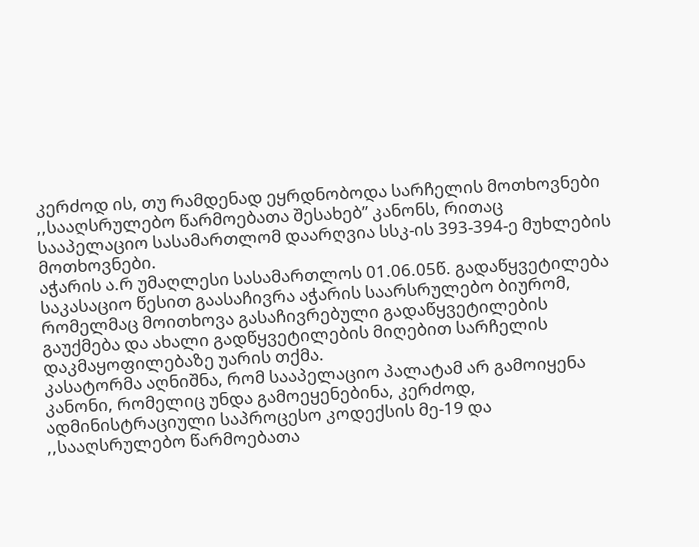კერძოდ ის, თუ რამდენად ეყრდნობოდა სარჩელის მოთხოვნები ,,სააღსრულებო წარმოებათა შესახებ” კანონს, რითაც სააპელაციო სასამართლომ დაარღვია სსკ-ის 393-394-ე მუხლების მოთხოვნები.
აჭარის ა.რ უმაღლესი სასამართლოს 01.06.05წ. გადაწყვეტილება საკასაციო წესით გაასაჩივრა აჭარის საარსრულებო ბიურომ, რომელმაც მოითხოვა გასაჩივრებული გადაწყვეტილების გაუქმება და ახალი გადწყვეტილების მიღებით სარჩელის დაკმაყოფილებაზე უარის თქმა.
კასატორმა აღნიშნა, რომ სააპელაციო პალატამ არ გამოიყენა კანონი, რომელიც უნდა გამოეყენებინა, კერძოდ, ადმინისტრაციული საპროცესო კოდექსის მე-19 და ,,სააღსრულებო წარმოებათა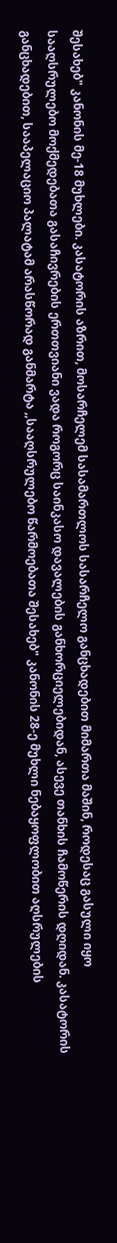შესახებ" კანონის მე-18 მუხლები. კასატორის აზრით, მოსარჩელემ სასამართლოს სასარჩელო განცხადებით მიმართა მაშინ, როდესაც გასული იყო სააღსრულებო მოქმედებათა გასაჩივრების ერთთვიანი ვადა როგორც საინკასო დავალების განხორციელებიდან, ასევე თანხის ჩამოწერის დღიდან. კასატორის განცხადებით, სააპელაციო პალატამ არასწორად განმარტა ,,სააღსრულებო წარმოებათა შესახებ" კანონის 28-ე მუხლი ნებაყოფლობით აღსრულების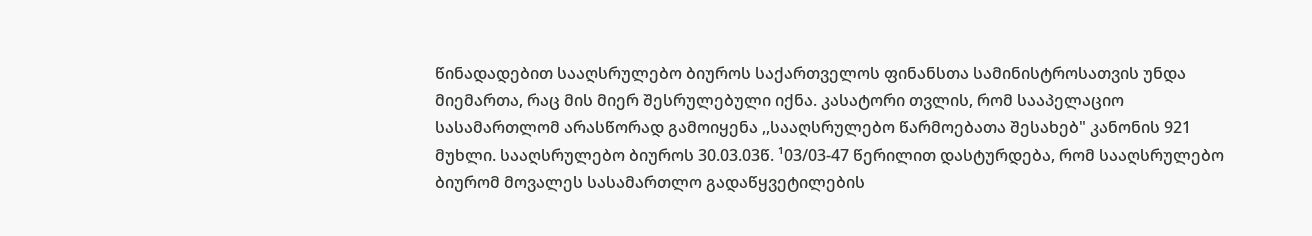წინადადებით სააღსრულებო ბიუროს საქართველოს ფინანსთა სამინისტროსათვის უნდა მიემართა, რაც მის მიერ შესრულებული იქნა. კასატორი თვლის, რომ სააპელაციო სასამართლომ არასწორად გამოიყენა ,,სააღსრულებო წარმოებათა შესახებ" კანონის 921 მუხლი. სააღსრულებო ბიუროს 30.03.03წ. ¹03/03-47 წერილით დასტურდება, რომ სააღსრულებო ბიურომ მოვალეს სასამართლო გადაწყვეტილების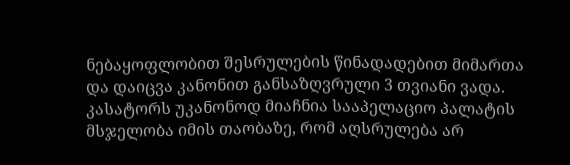ნებაყოფლობით შესრულების წინადადებით მიმართა და დაიცვა კანონით განსაზღვრული 3 თვიანი ვადა. კასატორს უკანონოდ მიაჩნია სააპელაციო პალატის მსჯელობა იმის თაობაზე, რომ აღსრულება არ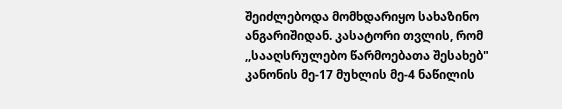შეიძლებოდა მომხდარიყო სახაზინო ანგარიშიდან. კასატორი თვლის, რომ ,,სააღსრულებო წარმოებათა შესახებ" კანონის მე-17 მუხლის მე-4 ნაწილის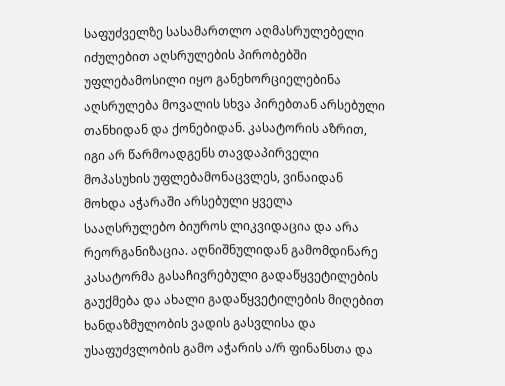საფუძველზე სასამართლო აღმასრულებელი იძულებით აღსრულების პირობებში უფლებამოსილი იყო განეხორციელებინა აღსრულება მოვალის სხვა პირებთან არსებული თანხიდან და ქონებიდან. კასატორის აზრით, იგი არ წარმოადგენს თავდაპირველი მოპასუხის უფლებამონაცვლეს, ვინაიდან მოხდა აჭარაში არსებული ყველა სააღსრულებო ბიუროს ლიკვიდაცია და არა რეორგანიზაცია. აღნიშნულიდან გამომდინარე კასატორმა გასაჩივრებული გადაწყვეტილების გაუქმება და ახალი გადაწყვეტილების მიღებით ხანდაზმულობის ვადის გასვლისა და უსაფუძვლობის გამო აჭარის ა/რ ფინანსთა და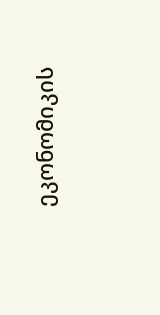ეკონომიკის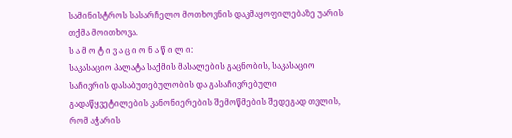სამინისტროს სასარჩელო მოთხოვნის დაკმაყოფილებაზე უარის თქმა მოითხოვა.
ს ა მ ო ტ ი ვ ა ც ი ო ნ ა წ ი ლ ი:
საკასაციო პალატა საქმის მასალების გაცნობის, საკასაციო საჩივრის დასაბუთებულობის და გასაჩივრებული გადაწყვეტილების კანონიერების შემოწმების შედეგად თვლის, რომ აჭარის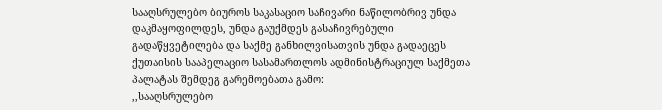სააღსრულებო ბიუროს საკასაციო საჩივარი ნაწილობრივ უნდა დაკმაყოფილდეს, უნდა გაუქმდეს გასაჩივრებული გადაწყვეტილება და საქმე განხილვისათვის უნდა გადაეცეს ქუთაისის სააპელაციო სასამართლოს ადმინისტრაციულ საქმეთა პალატას შემდეგ გარემოებათა გამო:
,,სააღსრულებო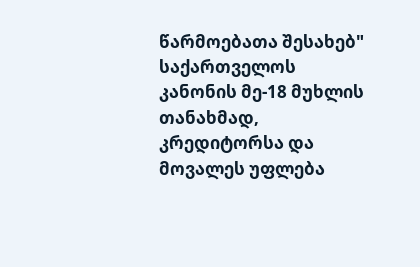წარმოებათა შესახებ" საქართველოს კანონის მე-18 მუხლის თანახმად, კრედიტორსა და მოვალეს უფლება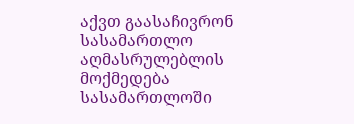აქვთ გაასაჩივრონ სასამართლო აღმასრულებლის მოქმედება სასამართლოში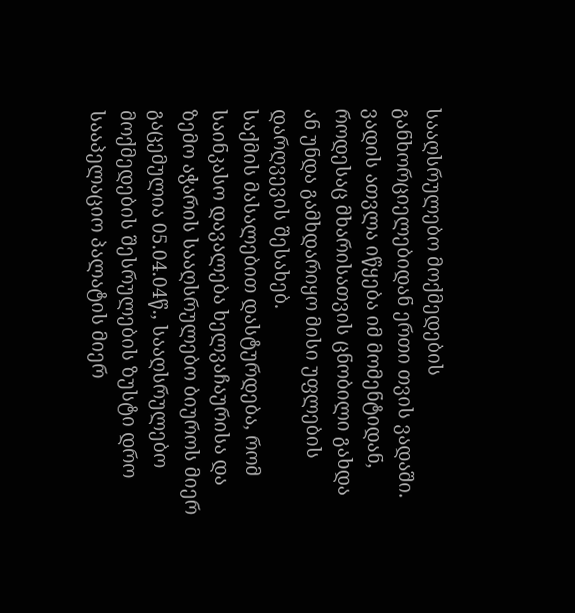სააღსრულებო მოქმედების განხორციელებიდან ერთი თვის ვადაში. ვადის ათვლა იწყება იმ მომენტიდან, როდესაც მხარისათვის ცნობილი გახდა ან უნდა გამხდარიყო მისი უფლების დარღვევის შესახებ.
საქმის მასალებით დასტურდება, რომ საინკასო დავალება ხელვაჩაურისა და ზემო აჭარის სააღსრულებო ბიუროს მიერ გაცემულია 05.04.04წ., სააღსრულებო მოქმედების შესრულების ზუსტი დრო სააპელაციო პალატის მიერ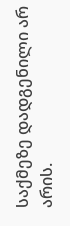საქმეზე დადგენილი არ არის.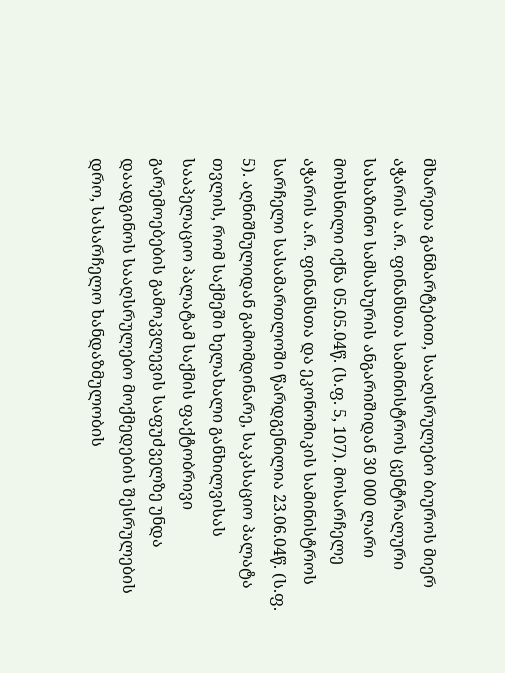მხარეთა განმარტებით, სააღსრულებო ბიუროს მიერ აჭარის ა.რ. ფინანსთა სამინისტროს ცენტრალური სახაზინო სამსახურის ანგარიშიდან 30 000 ლარი მოხსნილი იქნა 05.05.04წ. (ს.ფ. 5, 107). მოსარჩელე აჭარის ა.რ. ფინანსთა და ეკონომიკის სამინისტროს სარჩელი სასამართლოში წარდგენილია 23.06.04წ. (ს.ფ. 5). აღნიშნულიდან გამომდინარე, საკასაციო პალატა თვლის, რომ საქმეში ხელახალი განხილვისას სააპელაციო პალატამ საქმის ფაქტობრივი გარემოებების გამოკვლევის საფუძველზე უნდა დაადგინოს სააღსრულებო მოქმედების შესრულების დრო, სასარჩელო ხანდაზმულობის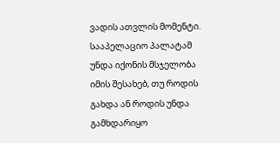ვადის ათვლის მომენტი. სააპელაციო პალატამ უნდა იქონის მსჯელობა იმის შესახებ, თუ როდის გახდა ან როდის უნდა გამხდარიყო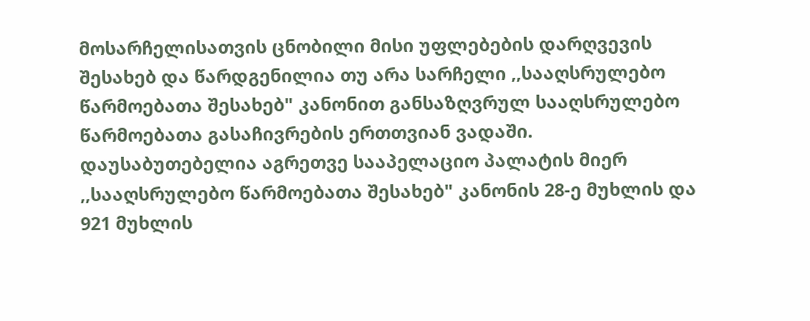მოსარჩელისათვის ცნობილი მისი უფლებების დარღვევის შესახებ და წარდგენილია თუ არა სარჩელი ,,სააღსრულებო წარმოებათა შესახებ" კანონით განსაზღვრულ სააღსრულებო წარმოებათა გასაჩივრების ერთთვიან ვადაში.
დაუსაბუთებელია აგრეთვე სააპელაციო პალატის მიერ ,,სააღსრულებო წარმოებათა შესახებ" კანონის 28-ე მუხლის და 921 მუხლის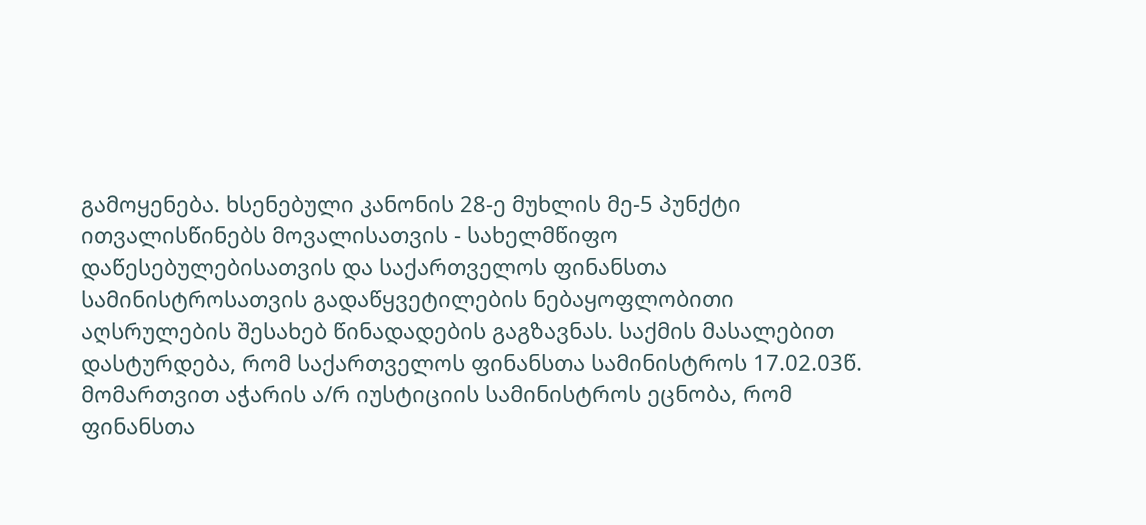გამოყენება. ხსენებული კანონის 28-ე მუხლის მე-5 პუნქტი ითვალისწინებს მოვალისათვის - სახელმწიფო დაწესებულებისათვის და საქართველოს ფინანსთა სამინისტროსათვის გადაწყვეტილების ნებაყოფლობითი აღსრულების შესახებ წინადადების გაგზავნას. საქმის მასალებით დასტურდება, რომ საქართველოს ფინანსთა სამინისტროს 17.02.03წ. მომართვით აჭარის ა/რ იუსტიციის სამინისტროს ეცნობა, რომ ფინანსთა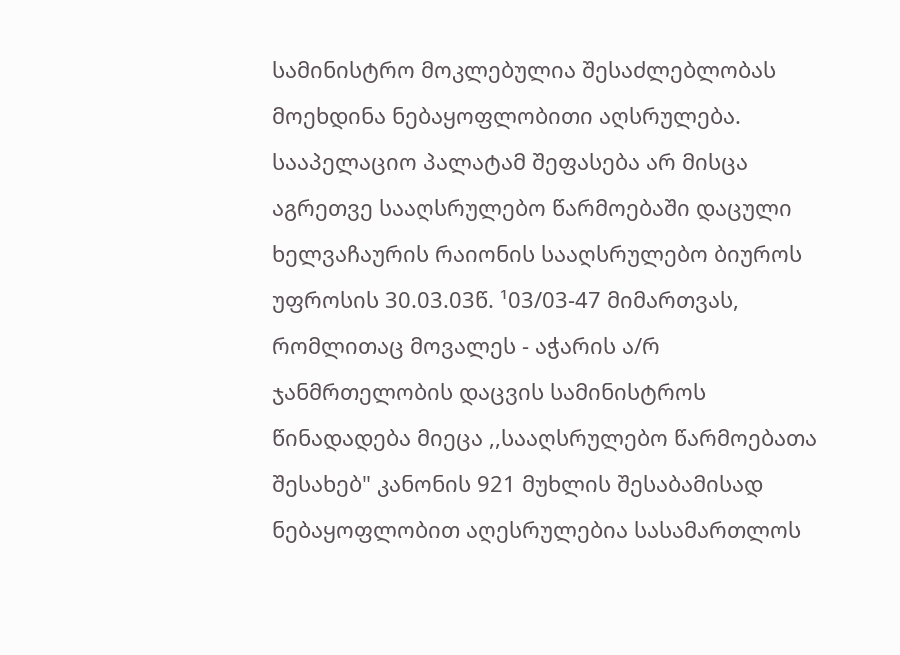სამინისტრო მოკლებულია შესაძლებლობას მოეხდინა ნებაყოფლობითი აღსრულება. სააპელაციო პალატამ შეფასება არ მისცა აგრეთვე სააღსრულებო წარმოებაში დაცული ხელვაჩაურის რაიონის სააღსრულებო ბიუროს უფროსის 30.03.03წ. ¹03/03-47 მიმართვას, რომლითაც მოვალეს - აჭარის ა/რ ჯანმრთელობის დაცვის სამინისტროს წინადადება მიეცა ,,სააღსრულებო წარმოებათა შესახებ" კანონის 921 მუხლის შესაბამისად ნებაყოფლობით აღესრულებია სასამართლოს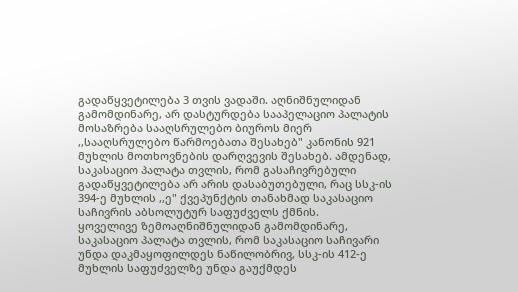გადაწყვეტილება 3 თვის ვადაში. აღნიშნულიდან გამომდინარე, არ დასტურდება სააპელაციო პალატის მოსაზრება სააღსრულებო ბიუროს მიერ ,,სააღსრულებო წარმოებათა შესახებ" კანონის 921 მუხლის მოთხოვნების დარღვევის შესახებ. ამდენად, საკასაციო პალატა თვლის, რომ გასაჩივრებული გადაწყვეტილება არ არის დასაბუთებული, რაც სსკ-ის 394-ე მუხლის ,,ე" ქვეპუნქტის თანახმად საკასაციო საჩივრის აბსოლუტურ საფუძველს ქმნის.
ყოველივე ზემოაღნიშნულიდან გამომდინარე, საკასაციო პალატა თვლის, რომ საკასაციო საჩივარი უნდა დაკმაყოფილდეს ნაწილობრივ, სსკ-ის 412-ე მუხლის საფუძველზე უნდა გაუქმდეს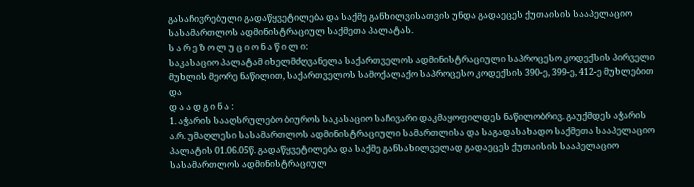გასაჩივრებული გადაწყვეტილება და საქმე განხილვისათვის უნდა გადაეცეს ქუთაისის სააპელაციო სასამართლოს ადმინისტრაციულ საქმეთა პალატას.
ს ა რ ე ზ ო ლ უ ც ი ო ნ ა წ ი ლ ი:
საკასაციო პალატამ იხელმძღვანელა საქართველოს ადმინისტრაციული საპროცესო კოდექსის პირველი მუხლის მეორე ნაწილით, საქართველოს სამოქალაქო საპროცესო კოდექსის 390-ე, 399-ე, 412-ე მუხლებით და
დ ა ა დ გ ი ნ ა :
1. აჭარის სააღსრულებო ბიუროს საკასაციო საჩივარი დაკმაყოფილდეს ნაწილობრივ. გაუქმდეს აჭარის ა.რ. უმაღლესი სასამართლოს ადმინისტრაციული სამართლისა და საგადასახადო საქმეთა სააპელაციო პალატის 01.06.05წ. გადაწყვეტილება და საქმე განსახილველად გადაეცეს ქუთაისის სააპელაციო სასამართლოს ადმინისტრაციულ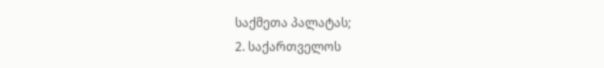საქმეთა პალატას;
2. საქართველოს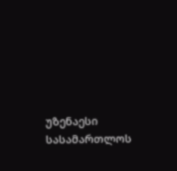უზენაესი სასამართლოს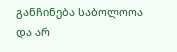განჩინება საბოლოოა და არ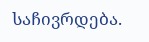საჩივრდება.